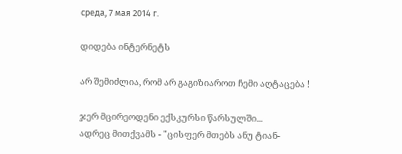среда, 7 мая 2014 г.

დიდება ინტერნეტს

არ შემიძლია, რომ არ გაგიზიაროთ ჩემი აღტაცება !

ჯერ მცირეოდენი ექსკურსი წარსულში...
ადრეც მითქვამს - "ცისფერ მთებს ანუ ტიან-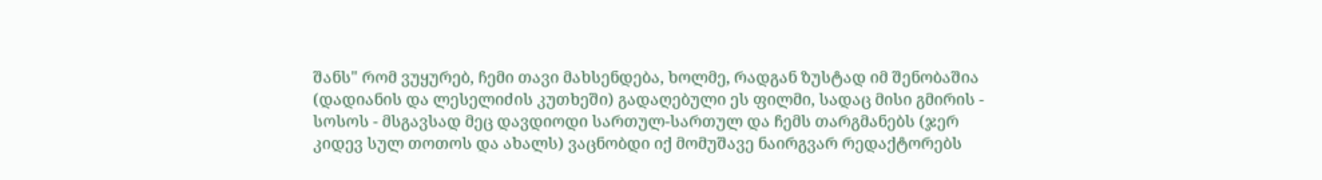შანს" რომ ვუყურებ, ჩემი თავი მახსენდება, ხოლმე, რადგან ზუსტად იმ შენობაშია (დადიანის და ლესელიძის კუთხეში) გადაღებული ეს ფილმი, სადაც მისი გმირის - სოსოს - მსგავსად მეც დავდიოდი სართულ-სართულ და ჩემს თარგმანებს (ჯერ კიდევ სულ თოთოს და ახალს) ვაცნობდი იქ მომუშავე ნაირგვარ რედაქტორებს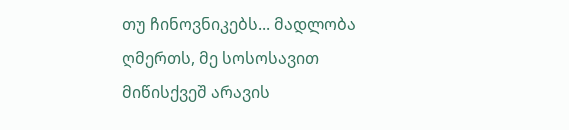თუ ჩინოვნიკებს... მადლობა ღმერთს, მე სოსოსავით მიწისქვეშ არავის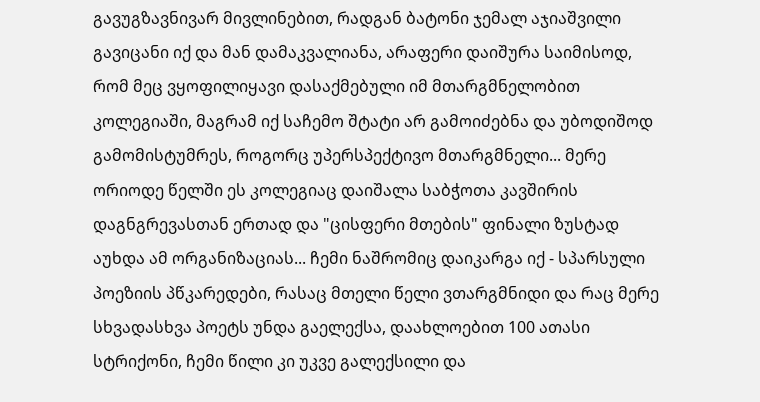გავუგზავნივარ მივლინებით, რადგან ბატონი ჯემალ აჯიაშვილი გავიცანი იქ და მან დამაკვალიანა, არაფერი დაიშურა საიმისოდ, რომ მეც ვყოფილიყავი დასაქმებული იმ მთარგმნელობით კოლეგიაში, მაგრამ იქ საჩემო შტატი არ გამოიძებნა და უბოდიშოდ გამომისტუმრეს, როგორც უპერსპექტივო მთარგმნელი... მერე ორიოდე წელში ეს კოლეგიაც დაიშალა საბჭოთა კავშირის დაგნგრევასთან ერთად და "ცისფერი მთების" ფინალი ზუსტად აუხდა ამ ორგანიზაციას... ჩემი ნაშრომიც დაიკარგა იქ - სპარსული პოეზიის პწკარედები, რასაც მთელი წელი ვთარგმნიდი და რაც მერე სხვადასხვა პოეტს უნდა გაელექსა, დაახლოებით 100 ათასი სტრიქონი, ჩემი წილი კი უკვე გალექსილი და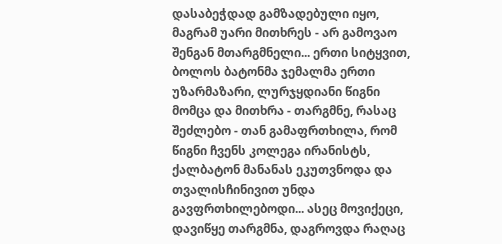დასაბეჭდად გამზადებული იყო, მაგრამ უარი მითხრეს - არ გამოვაო შენგან მთარგმნელი... ერთი სიტყვით, ბოლოს ბატონმა ჯემალმა ერთი უზარმაზარი, ლურჯყდიანი წიგნი მომცა და მითხრა - თარგმნე, რასაც შეძლებო - თან გამაფრთხილა, რომ წიგნი ჩვენს კოლეგა ირანისტს, ქალბატონ მანანას ეკუთვნოდა და თვალისჩინივით უნდა გავფრთხილებოდი... ასეც მოვიქეცი, დავიწყე თარგმნა, დაგროვდა რაღაც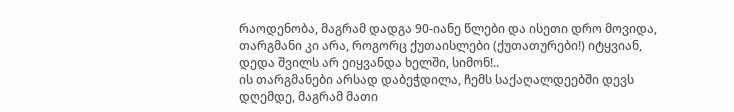რაოდენობა, მაგრამ დადგა 90-იანე წლები და ისეთი დრო მოვიდა, თარგმანი კი არა, როგორც ქუთაისლები (ქუთათურები!) იტყვიან, დედა შვილს არ ეიყვანდა ხელში, სიმონ!..
ის თარგმანები არსად დაბეჭდილა, ჩემს საქაღალდეებში დევს დღემდე, მაგრამ მათი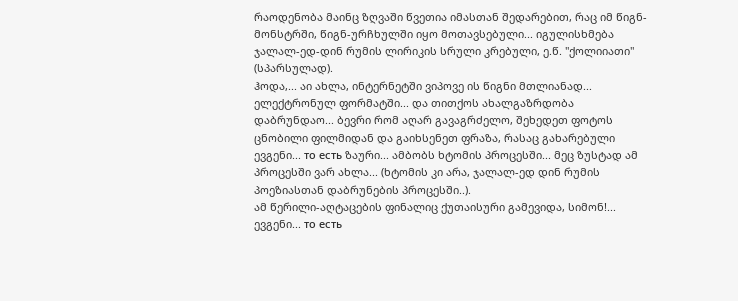რაოდენობა მაინც ზღვაში წვეთია იმასთან შედარებით, რაც იმ წიგნ-მონსტრში, წიგნ-ურჩხულში იყო მოთავსებული... იგულისხმება ჯალალ-ედ-დინ რუმის ლირიკის სრული კრებული, ე.წ. "ქოლიიათი" (სპარსულად).
ჰოდა,... აი ახლა, ინტერნეტში ვიპოვე ის წიგნი მთლიანად... ელექტრონულ ფორმატში... და თითქოს ახალგაზრდობა დაბრუნდაო... ბევრი რომ აღარ გავაგრძელო, შეხედეთ ფოტოს ცნობილი ფილმიდან და გაიხსენეთ ფრაზა, რასაც გახარებული ევგენი... то есть ზაური... ამბობს ხტომის პროცესში... მეც ზუსტად ამ პროცესში ვარ ახლა... (ხტომის კი არა, ჯალალ-ედ დინ რუმის პოეზიასთან დაბრუნების პროცესში..).
ამ წერილი-აღტაცების ფინალიც ქუთაისური გამევიდა, სიმონ!... ევგენი... то есть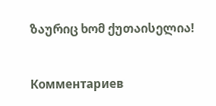ზაურიც ხომ ქუთაისელია!


Комментариев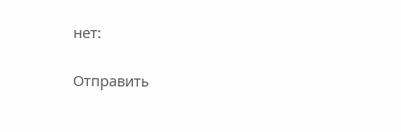нет:

Отправить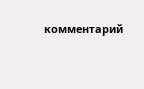комментарий